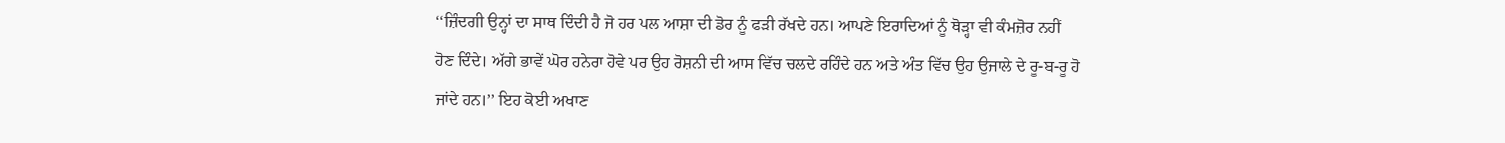‘‘ਜ਼ਿੰਦਗੀ ਉਨ੍ਹਾਂ ਦਾ ਸਾਥ ਦਿੰਦੀ ਹੈ ਜੋ ਹਰ ਪਲ ਆਸ਼ਾ ਦੀ ਡੋਰ ਨੂੰ ਫੜੀ ਰੱਖਦੇ ਹਨ। ਆਪਣੇ ਇਰਾਦਿਆਂ ਨੂੰ ਥੋੜ੍ਹਾ ਵੀ ਕੰਮਜ਼ੋਰ ਨਹੀਂ ਹੋਣ ਦਿੰਦੇ। ਅੱਗੇ ਭਾਵੇਂ ਘੋਰ ਹਨੇਰਾ ਹੋਵੇ ਪਰ ਉਹ ਰੋਸ਼ਨੀ ਦੀ ਆਸ ਵਿੱਚ ਚਲਦੇ ਰਹਿੰਦੇ ਹਨ ਅਤੇ ਅੰਤ ਵਿੱਚ ਉਹ ਉਜਾਲੇ ਦੇ ਰੂ-ਬ-ਰੂ ਹੋ ਜਾਂਦੇ ਹਨ।’’ ਇਹ ਕੋਈ ਅਖਾਣ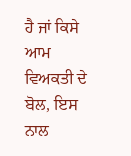ਹੈ ਜਾਂ ਕਿਸੇ ਆਮ ਵਿਅਕਤੀ ਦੇ ਬੋਲ, ਇਸ ਨਾਲ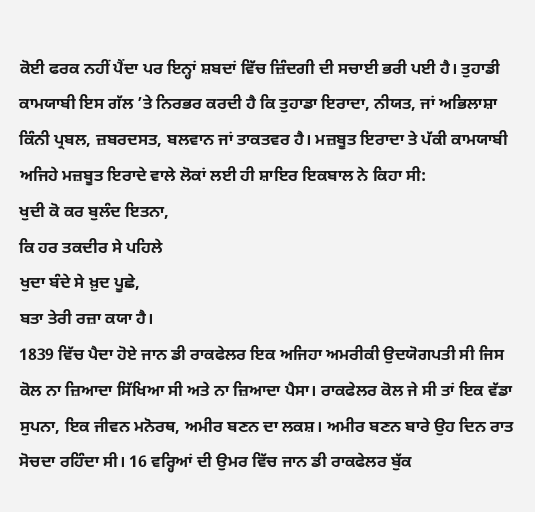ਕੋਈ ਫਰਕ ਨਹੀਂ ਪੈਂਦਾ ਪਰ ਇਨ੍ਹਾਂ ਸ਼ਬਦਾਂ ਵਿੱਚ ਜ਼ਿੰਦਗੀ ਦੀ ਸਚਾਈ ਭਰੀ ਪਈ ਹੈ। ਤੁਹਾਡੀ ਕਾਮਯਾਬੀ ਇਸ ਗੱਲ ’ਤੇ ਨਿਰਭਰ ਕਰਦੀ ਹੈ ਕਿ ਤੁਹਾਡਾ ਇਰਾਦਾ, ਨੀਯਤ, ਜਾਂ ਅਭਿਲਾਸ਼ਾ ਕਿੰਨੀ ਪ੍ਰਬਲ, ਜ਼ਬਰਦਸਤ, ਬਲਵਾਨ ਜਾਂ ਤਾਕਤਵਰ ਹੈ। ਮਜ਼ਬੂਤ ਇਰਾਦਾ ਤੇ ਪੱਕੀ ਕਾਮਯਾਬੀ ਅਜਿਹੇ ਮਜ਼ਬੂਤ ਇਰਾਦੇ ਵਾਲੇ ਲੋਕਾਂ ਲਈ ਹੀ ਸ਼ਾਇਰ ਇਕਬਾਲ ਨੇ ਕਿਹਾ ਸੀ:
ਖੁਦੀ ਕੋ ਕਰ ਬੁਲੰਦ ਇਤਨਾ,
ਕਿ ਹਰ ਤਕਦੀਰ ਸੇ ਪਹਿਲੇ
ਖੁਦਾ ਬੰਦੇ ਸੇ ਖ਼ੁਦ ਪੂਛੇ,
ਬਤਾ ਤੇਰੀ ਰਜ਼ਾ ਕਯਾ ਹੈ।
1839 ਵਿੱਚ ਪੈਦਾ ਹੋਏ ਜਾਨ ਡੀ ਰਾਕਫੇਲਰ ਇਕ ਅਜਿਹਾ ਅਮਰੀਕੀ ਉਦਯੋਗਪਤੀ ਸੀ ਜਿਸ ਕੋਲ ਨਾ ਜ਼ਿਆਦਾ ਸਿੱਖਿਆ ਸੀ ਅਤੇ ਨਾ ਜ਼ਿਆਦਾ ਪੈਸਾ। ਰਾਕਫੇਲਰ ਕੋਲ ਜੇ ਸੀ ਤਾਂ ਇਕ ਵੱਡਾ ਸੁਪਨਾ, ਇਕ ਜੀਵਨ ਮਨੋਰਥ, ਅਮੀਰ ਬਣਨ ਦਾ ਲਕਸ਼। ਅਮੀਰ ਬਣਨ ਬਾਰੇ ਉਹ ਦਿਨ ਰਾਤ ਸੋਚਦਾ ਰਹਿੰਦਾ ਸੀ। 16 ਵਰ੍ਹਿਆਂ ਦੀ ਉਮਰ ਵਿੱਚ ਜਾਨ ਡੀ ਰਾਕਫੇਲਰ ਬੁੱਕ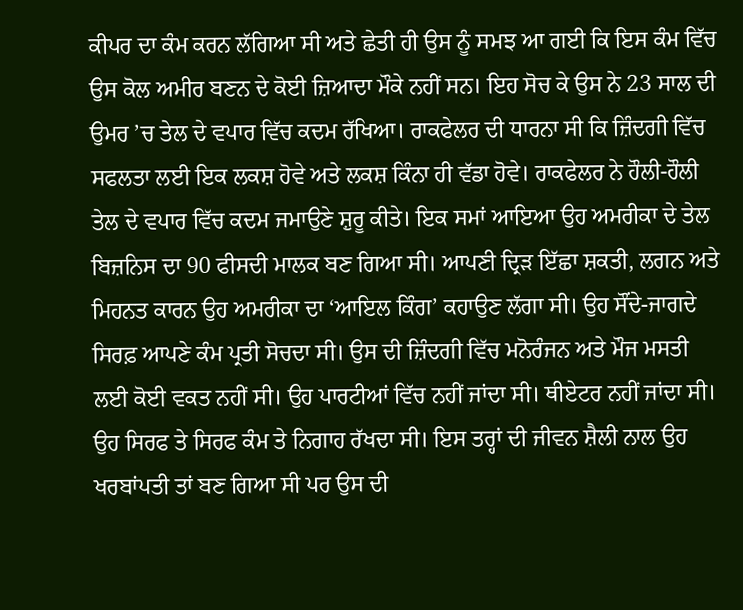ਕੀਪਰ ਦਾ ਕੰਮ ਕਰਨ ਲੱਗਿਆ ਸੀ ਅਤੇ ਛੇਤੀ ਹੀ ਉਸ ਨੂੰ ਸਮਝ ਆ ਗਈ ਕਿ ਇਸ ਕੰਮ ਵਿੱਚ ਉਸ ਕੋਲ ਅਮੀਰ ਬਣਨ ਦੇ ਕੋਈ ਜ਼ਿਆਦਾ ਮੌਕੇ ਨਹੀਂ ਸਨ। ਇਹ ਸੋਚ ਕੇ ਉਸ ਨੇ 23 ਸਾਲ ਦੀ ਉਮਰ ’ਚ ਤੇਲ ਦੇ ਵਪਾਰ ਵਿੱਚ ਕਦਮ ਰੱਖਿਆ। ਰਾਕਫੇਲਰ ਦੀ ਧਾਰਨਾ ਸੀ ਕਿ ਜ਼ਿੰਦਗੀ ਵਿੱਚ ਸਫਲਤਾ ਲਈ ਇਕ ਲਕਸ਼ ਹੋਵੇ ਅਤੇ ਲਕਸ਼ ਕਿੰਨਾ ਹੀ ਵੱਡਾ ਹੋਵੇ। ਰਾਕਫੇਲਰ ਨੇ ਹੌਲੀ-ਹੌਲੀ ਤੇਲ ਦੇ ਵਪਾਰ ਵਿੱਚ ਕਦਮ ਜਮਾਉਣੇ ਸ਼ੁਰੂ ਕੀਤੇ। ਇਕ ਸਮਾਂ ਆਇਆ ਉਹ ਅਮਰੀਕਾ ਦੇ ਤੇਲ ਬਿਜ਼ਨਿਸ ਦਾ 90 ਫੀਸਦੀ ਮਾਲਕ ਬਣ ਗਿਆ ਸੀ। ਆਪਣੀ ਦ੍ਰਿੜ ਇੱਛਾ ਸ਼ਕਤੀ, ਲਗਨ ਅਤੇ ਮਿਹਨਤ ਕਾਰਨ ਉਹ ਅਮਰੀਕਾ ਦਾ ‘ਆਇਲ ਕਿੰਗ’ ਕਹਾਉਣ ਲੱਗਾ ਸੀ। ਉਹ ਸੌਂਦੇ-ਜਾਗਦੇ ਸਿਰਫ਼ ਆਪਣੇ ਕੰਮ ਪ੍ਰਤੀ ਸੋਚਦਾ ਸੀ। ਉਸ ਦੀ ਜ਼ਿੰਦਗੀ ਵਿੱਚ ਮਨੋਰੰਜਨ ਅਤੇ ਮੌਜ ਮਸਤੀ ਲਈ ਕੋਈ ਵਕਤ ਨਹੀਂ ਸੀ। ਉਹ ਪਾਰਟੀਆਂ ਵਿੱਚ ਨਹੀਂ ਜਾਂਦਾ ਸੀ। ਥੀਏਟਰ ਨਹੀਂ ਜਾਂਦਾ ਸੀ। ਉਹ ਸਿਰਫ ਤੇ ਸਿਰਫ ਕੰਮ ਤੇ ਨਿਗਾਹ ਰੱਖਦਾ ਸੀ। ਇਸ ਤਰ੍ਹਾਂ ਦੀ ਜੀਵਨ ਸ਼ੈਲੀ ਨਾਲ ਉਹ ਖਰਬਾਂਪਤੀ ਤਾਂ ਬਣ ਗਿਆ ਸੀ ਪਰ ਉਸ ਦੀ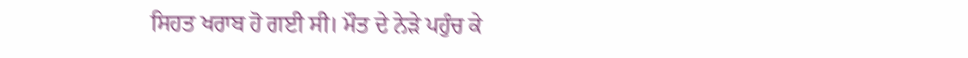ਸਿਹਤ ਖਰਾਬ ਹੋ ਗਈ ਸੀ। ਮੌਤ ਦੇ ਨੇੜੇ ਪਹੁੰਚ ਕੇ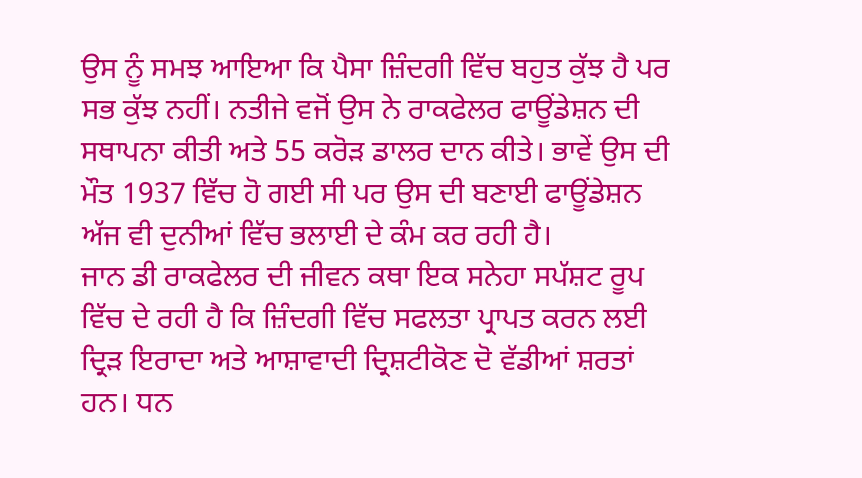ਉਸ ਨੂੰ ਸਮਝ ਆਇਆ ਕਿ ਪੈਸਾ ਜ਼ਿੰਦਗੀ ਵਿੱਚ ਬਹੁਤ ਕੁੱਝ ਹੈ ਪਰ ਸਭ ਕੁੱਝ ਨਹੀਂ। ਨਤੀਜੇ ਵਜੋਂ ਉਸ ਨੇ ਰਾਕਫੇਲਰ ਫਾਊਂਡੇਸ਼ਨ ਦੀ ਸਥਾਪਨਾ ਕੀਤੀ ਅਤੇ 55 ਕਰੋੜ ਡਾਲਰ ਦਾਨ ਕੀਤੇ। ਭਾਵੇਂ ਉਸ ਦੀ ਮੌਤ 1937 ਵਿੱਚ ਹੋ ਗਈ ਸੀ ਪਰ ਉਸ ਦੀ ਬਣਾਈ ਫਾਊਂਡੇਸ਼ਨ ਅੱਜ ਵੀ ਦੁਨੀਆਂ ਵਿੱਚ ਭਲਾਈ ਦੇ ਕੰਮ ਕਰ ਰਹੀ ਹੈ।
ਜਾਨ ਡੀ ਰਾਕਫੇਲਰ ਦੀ ਜੀਵਨ ਕਥਾ ਇਕ ਸਨੇਹਾ ਸਪੱਸ਼ਟ ਰੂਪ ਵਿੱਚ ਦੇ ਰਹੀ ਹੈ ਕਿ ਜ਼ਿੰਦਗੀ ਵਿੱਚ ਸਫਲਤਾ ਪ੍ਰਾਪਤ ਕਰਨ ਲਈ ਦ੍ਰਿੜ ਇਰਾਦਾ ਅਤੇ ਆਸ਼ਾਵਾਦੀ ਦ੍ਰਿਸ਼ਟੀਕੋਣ ਦੋ ਵੱਡੀਆਂ ਸ਼ਰਤਾਂ ਹਨ। ਧਨ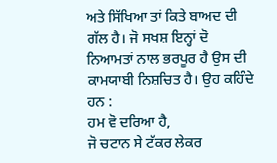ਅਤੇ ਸਿੱਖਿਆ ਤਾਂ ਕਿਤੇ ਬਾਅਦ ਦੀ ਗੱਲ ਹੈ। ਜੋ ਸਖਸ਼ ਇਨ੍ਹਾਂ ਦੋ ਨਿਆਮਤਾਂ ਨਾਲ ਭਰਪੂਰ ਹੈ ਉਸ ਦੀ ਕਾਮਯਾਬੀ ਨਿਸ਼ਚਿਤ ਹੈ। ਉਹ ਕਹਿੰਦੇ ਹਨ :
ਹਮ ਵੋ ਦਰਿਆ ਹੈ,
ਜੋ ਚਟਾਨ ਸੇ ਟੱਕਰ ਲੇਕਰ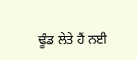ਢੂੰਡ ਲੇਤੇ ਹੈਂ ਨਈ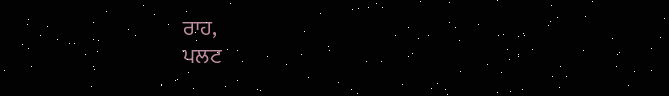ਰਾਹ,
ਪਲਟ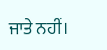ਜਾਤੇ ਨਹੀਂ।